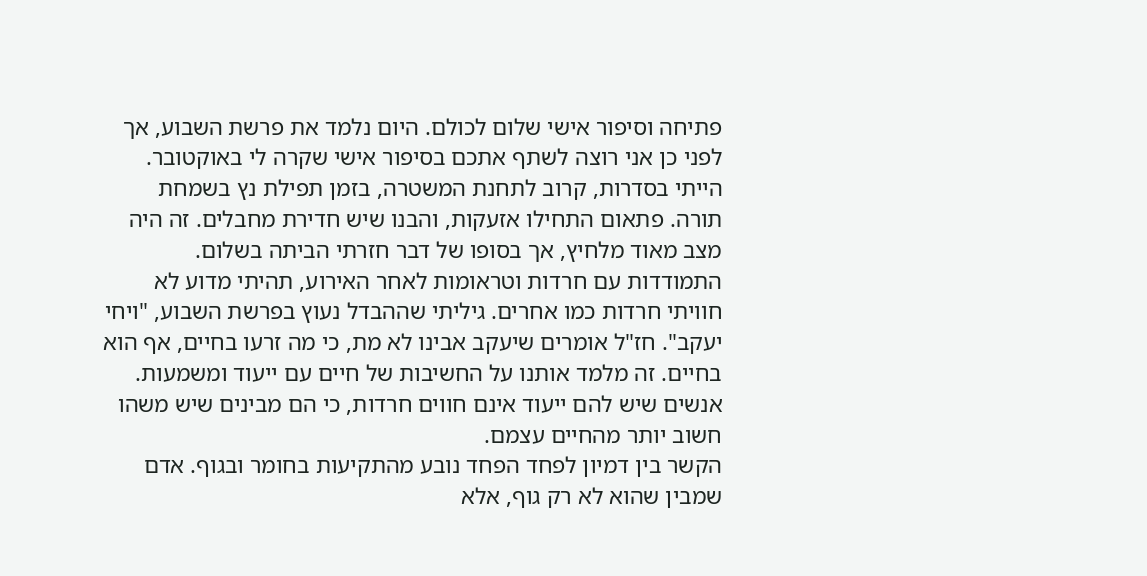פתיחה וסיפור אישי שלום לכולם. היום נלמד את פרשת השבוע, אך לפני כן אני רוצה לשתף אתכם בסיפור אישי שקרה לי באוקטובר. הייתי בסדרות, קרוב לתחנת המשטרה, בזמן תפילת נץ בשמחת תורה. פתאום התחילו אזעקות, והבנו שיש חדירת מחבלים. זה היה מצב מאוד מלחיץ, אך בסופו של דבר חזרתי הביתה בשלום.
התמודדות עם חרדות וטראומות לאחר האירוע, תהיתי מדוע לא חוויתי חרדות כמו אחרים. גיליתי שההבדל נעוץ בפרשת השבוע, "ויחי יעקב". חז"ל אומרים שיעקב אבינו לא מת, כי מה זרעו בחיים, אף הוא בחיים. זה מלמד אותנו על החשיבות של חיים עם ייעוד ומשמעות. אנשים שיש להם ייעוד אינם חווים חרדות, כי הם מבינים שיש משהו חשוב יותר מהחיים עצמם.
הקשר בין דמיון לפחד הפחד נובע מהתקיעות בחומר ובגוף. אדם שמבין שהוא לא רק גוף, אלא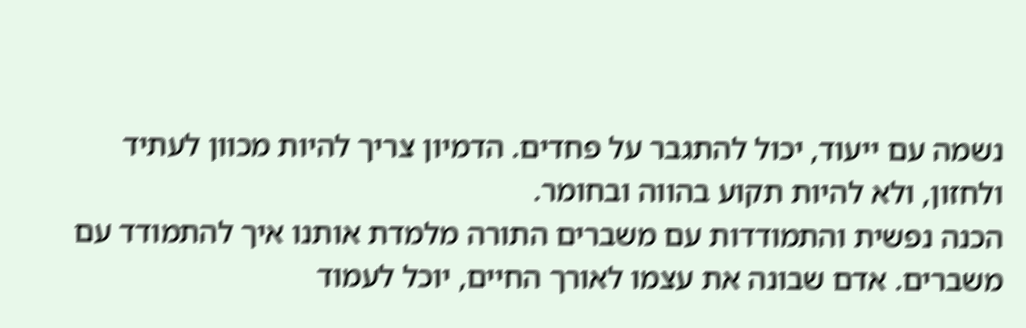נשמה עם ייעוד, יכול להתגבר על פחדים. הדמיון צריך להיות מכוון לעתיד ולחזון, ולא להיות תקוע בהווה ובחומר.
הכנה נפשית והתמודדות עם משברים התורה מלמדת אותנו איך להתמודד עם משברים. אדם שבונה את עצמו לאורך החיים, יוכל לעמוד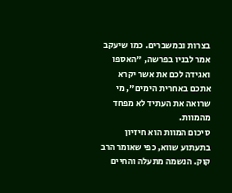בצרות ובמשברים. כמו שיעקב אמר לבניו בפרשה, "האספו ואגידה לכם את אשר יקרא אתכם באחרית הימים", מי שרואה את העתיד לא מפחד מהמוות.
סיכום המוות הוא חיזיון בתעתוע שווא, כפי שאומר הרב קוק. הנשמה מתעלה והחיים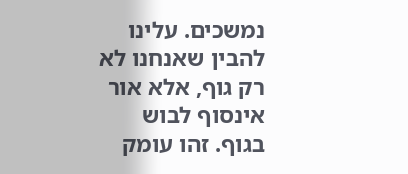נמשכים. עלינו להבין שאנחנו לא רק גוף, אלא אור אינסוף לבוש בגוף. זהו עומק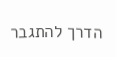הדרך להתגבר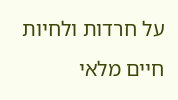על חרדות ולחיות חיים מלאי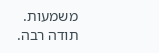משמעות. תודה רבה.